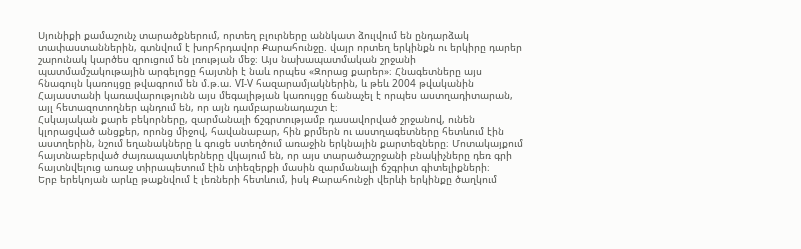Սյունիքի քամաշունչ տարածքներում, որտեղ բլուրները աննկատ ձուլվում են ընդարձակ տափաստաններին, գտնվում է խորհրդավոր Քարահունջը. վայր որտեղ երկինքն ու երկիրը դարեր շարունակ կարծես զրուցում են լռության մեջ։ Այս նախապատմական շրջանի պատմամշակութային արգելոցը հայտնի է նաև որպես «Զորաց քարեր»։ Հնագետները այս հնագույն կառույցը թվագրում են մ.թ.ա. VI-V հազարամյակներին, և թեև 2004 թվականին Հայաստանի կառավարությունն այս մեգալիթյան կառույցը ճանաչել է որպես աստղադիտարան, այլ հետազոտողներ պնդում են, որ այն դամբարանադաշտ է։
Հսկայական քարե բեկորները, զարմանալի ճշգրտությամբ դասավորված շրջանով, ունեն կլորացված անցքեր, որոնց միջով, հավանաբար, հին քրմերն ու աստղագետները հետևում էին աստղերին, նշում եղանակները և գուցե ստեղծում առաջին երկնային քարտեզները։ Մոտակայքում հայտնաբերված ժայռապատկերները վկայում են, որ այս տարածաշրջանի բնակիչները դեռ գրի հայտնվելուց առաջ տիրապետում էին տիեզերքի մասին զարմանալի ճշգրիտ գիտելիքների։
Երբ երեկոյան արևը թաքնվում է լեռների հետևում, իսկ Քարահունջի վերևի երկինքը ծաղկում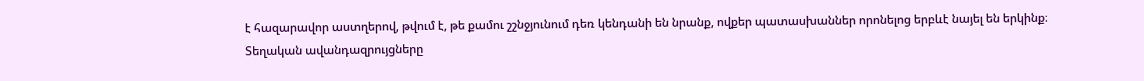է հազարավոր աստղերով, թվում է, թե քամու շշնջյունում դեռ կենդանի են նրանք, ովքեր պատասխաններ որոնելոց երբևէ նայել են երկինք։
Տեղական ավանդազրույցները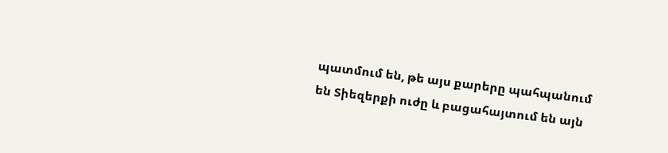պատմում են, թե այս քարերը պահպանում են Տիեզերքի ուժը և բացահայտում են այն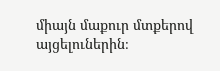միայն մաքուր մտքերով այցելուներին։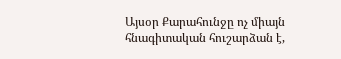Այսօր Քարահունջը ոչ միայն հնագիտական հուշարձան է,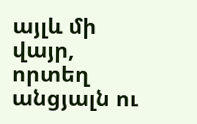այլև մի վայր, որտեղ անցյալն ու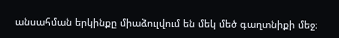անսահման երկինքը միաձուլվում են մեկ մեծ գաղտնիքի մեջ։